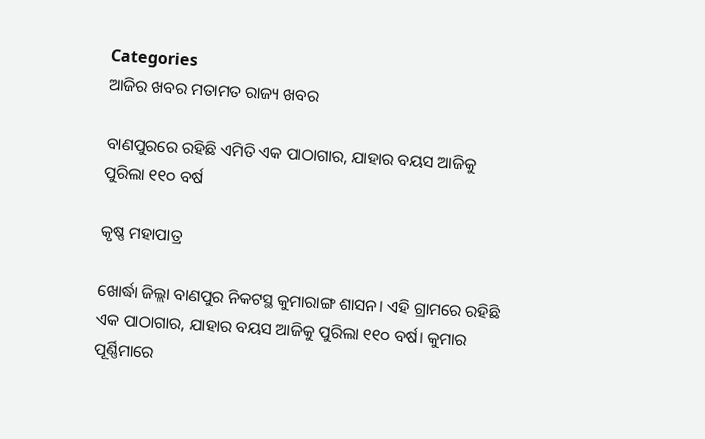Categories
ଆଜିର ଖବର ମତାମତ ରାଜ୍ୟ ଖବର

ବାଣପୁରରେ ରହିଛି ଏମିତି ଏକ ପାଠାଗାର, ଯାହାର ବୟସ ଆଜିକୁ ପୁରିଲା ୧୧୦ ବର୍ଷ

କୃଷ୍ଣ ମହାପାତ୍ର

ଖୋର୍ଦ୍ଧା ଜିଲ୍ଲା ବାଣପୁର ନିକଟସ୍ଥ କୁମାରାଙ୍ଗ ଶାସନ। ଏହି ଗ୍ରାମରେ ରହିଛି ଏକ ପାଠାଗାର, ଯାହାର ବୟସ ଆଜିକୁ ପୁରିଲା ୧୧୦ ବର୍ଷ। କୁମାର ପୂର୍ଣ୍ଣିମାରେ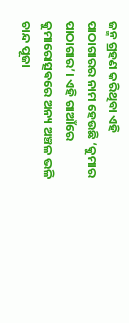ଜନ୍ମ ଗ୍ରହଣ କରିଥିବା ଏହି ପାଠାଗାରର ନାମ ହେଉଛି ‘କୁମାର ପାଠାଗାର’। ଏହି ଗାଆଁରେ କୁମାରୋତ୍ସଵରେ ଅନ୍ୟ ଅଞ୍ଚଳ ଭଳି ଚାନ୍ଦ ପୂଜା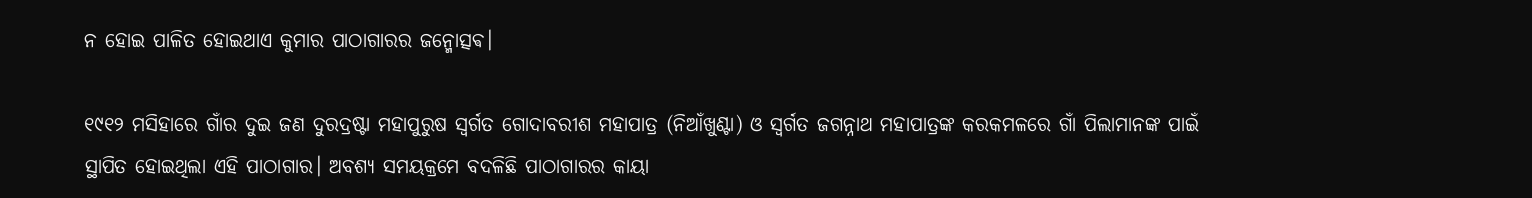ନ ହୋଇ ପାଳିତ ହୋଇଥାଏ କୁମାର ପାଠାଗାରର ଜନ୍ମୋତ୍ସଵ।

୧୯୧୨ ମସିହାରେ ଗାଁର ଦୁଇ ଜଣ ଦୁରଦ୍ରଷ୍ଟା ମହାପୁରୁଷ ସ୍ବର୍ଗତ ଗୋଦାବରୀଶ ମହାପାତ୍ର (ନିଆଁଖୁଣ୍ଟା) ଓ ସ୍ବର୍ଗତ ଜଗନ୍ନାଥ ମହାପାତ୍ରଙ୍କ କରକମଳରେ ଗାଁ ପିଲାମାନଙ୍କ ପାଇଁ ସ୍ଥାପିତ ହୋଇଥିଲା ଏହି ପାଠାଗାର। ଅବଶ୍ୟ ସମୟକ୍ରମେ ବଦଳିଛି ପାଠାଗାରର କାୟା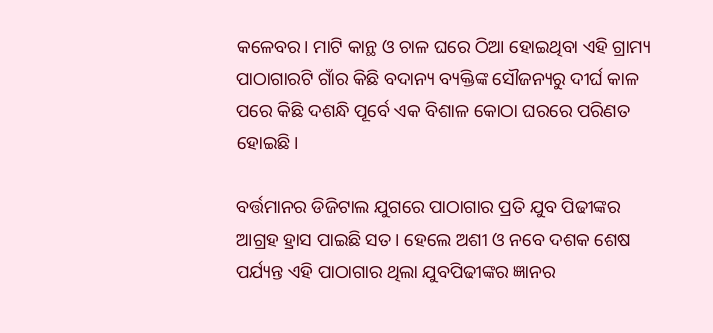କଳେବର। ମାଟି କାନ୍ଥ ଓ ଚାଳ ଘରେ ଠିଆ ହୋଇଥିବା ଏହି ଗ୍ରାମ୍ୟ ପାଠାଗାରଟି ଗାଁର କିଛି ବଦାନ୍ୟ ବ୍ୟକ୍ତିଙ୍କ ସୌଜନ୍ୟରୁ ଦୀର୍ଘ କାଳ ପରେ କିଛି ଦଶନ୍ଧି ପୂର୍ବେ ଏକ ବିଶାଳ କୋଠା ଘରରେ ପରିଣତ ହୋଇଛି।

ବର୍ତ୍ତମାନର ଡିଜିଟାଲ ଯୁଗରେ ପାଠାଗାର ପ୍ରତି ଯୁବ ପିଢୀଙ୍କର ଆଗ୍ରହ ହ୍ରାସ ପାଇଛି ସତ। ହେଲେ ଅଶୀ ଓ ନବେ ଦଶକ ଶେଷ ପର୍ଯ୍ୟନ୍ତ ଏହି ପାଠାଗାର ଥିଲା ଯୁବପିଢୀଙ୍କର ଜ୍ଞାନର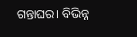ଗନ୍ତାଘର। ବିଭିନ୍ନ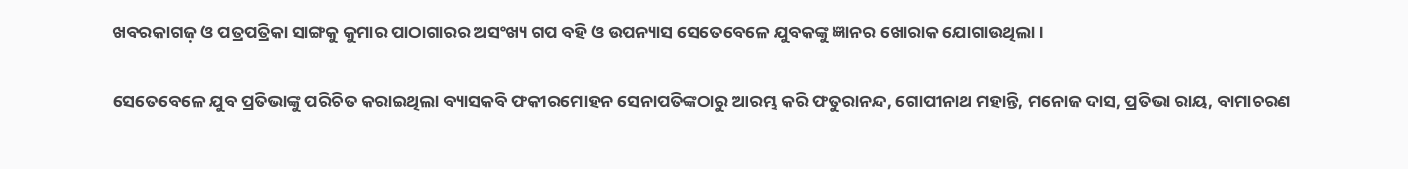ଖବରକାଗଜ଼ ଓ ପତ୍ରପତ୍ରିକା ସାଙ୍ଗକୁ କୁମାର ପାଠାଗାରର ଅସଂଖ୍ୟ ଗପ ବହି ଓ ଉପନ୍ୟାସ ସେତେବେଳେ ଯୁବକଙ୍କୁ ଜ୍ଞାନର ଖୋରାକ ଯୋଗାଉଥିଲା।

ସେତେବେଳେ ଯୁବ ପ୍ରତିଭାଙ୍କୁ ପରିଚିତ କରାଇଥିଲା ବ୍ୟାସକବି ଫକୀରମୋହନ ସେନାପତିଙ୍କଠାରୁ ଆରମ୍ଭ କରି ଫତୁରାନନ୍ଦ, ଗୋପୀନାଥ ମହାନ୍ତି, ମନୋଜ ଦାସ, ପ୍ରତିଭା ରାୟ, ବାମାଚରଣ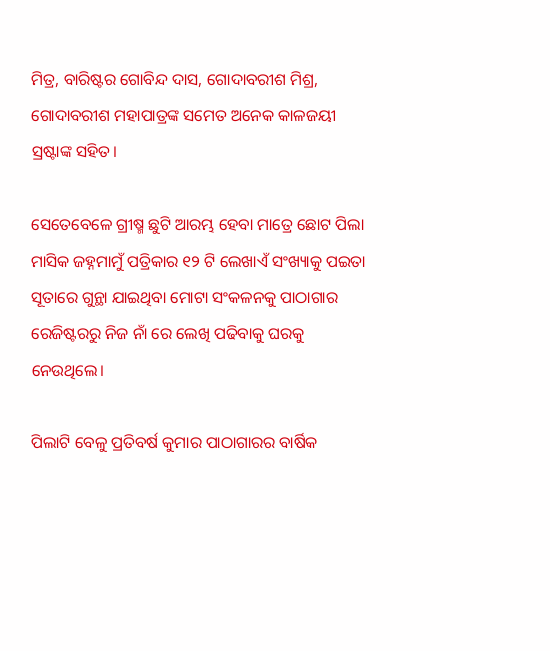ମିତ୍ର, ବାରିଷ୍ଟର ଗୋବିନ୍ଦ ଦାସ, ଗୋଦାବରୀଶ ମିଶ୍ର, ଗୋଦାବରୀଶ ମହାପାତ୍ରଙ୍କ ସମେତ ଅନେକ କାଳଜୟୀ ସ୍ରଷ୍ଟାଙ୍କ ସହିତ।

ସେତେବେଳେ ଗ୍ରୀଷ୍ମ ଛୁଟି ଆରମ୍ଭ ହେବା ମାତ୍ରେ ଛୋଟ ପିଲା ମାସିକ ଜହ୍ନମାମୁଁ ପତ୍ରିକାର ୧୨ ଟି ଲେଖାଏଁ ସଂଖ୍ୟାକୁ ପଇତା ସୂତାରେ ଗୁନ୍ଥା ଯାଇଥିବା ମୋଟା ସଂକଳନକୁ ପାଠାଗାର ରେଜିଷ୍ଟରରୁ ନିଜ ନାଁ ରେ ଲେଖି ପଢିବାକୁ ଘରକୁ ନେଉଥିଲେ।

ପିଲାଟି ବେଳୁ ପ୍ରତିବର୍ଷ କୁମାର ପାଠାଗାରର ବାର୍ଷିକ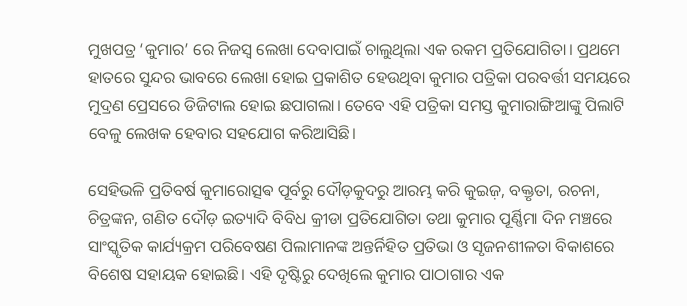ମୁଖପତ୍ର ‘କୁମାର’ ରେ ନିଜସ୍ୱ ଲେଖା ଦେବାପାଇଁ ଚାଲୁଥିଲା ଏକ ରକମ ପ୍ରତିଯୋଗିତା। ପ୍ରଥମେ ହାତରେ ସୁନ୍ଦର ଭାବରେ ଲେଖା ହୋଇ ପ୍ରକାଶିତ ହେଉଥିବା କୁମାର ପତ୍ରିକା ପରବର୍ତ୍ତୀ ସମୟରେ ମୁଦ୍ରଣ ପ୍ରେସରେ ଡିଜିଟାଲ ହୋଇ ଛପାଗଲା। ତେବେ ଏହି ପତ୍ରିକା ସମସ୍ତ କୁମାରାଙ୍ଗିଆଙ୍କୁ ପିଲାଟି ବେଳୁ ଲେଖକ ହେବାର ସହଯୋଗ କରିଆସିଛି।

ସେହିଭଳି ପ୍ରତିବର୍ଷ କୁମାରୋତ୍ସଵ ପୂର୍ବରୁ ଦୌଡ଼କୁଦରୁ ଆରମ୍ଭ କରି କୁଇଜ଼, ବକ୍ତୃତା, ରଚନା, ଚିତ୍ରଙ୍କନ, ଗଣିତ ଦୌଡ଼ ଇତ୍ୟାଦି ବିବିଧ କ୍ରୀଡା ପ୍ରତିଯୋଗିତା ତଥା କୁମାର ପୂର୍ଣ୍ଣିମା ଦିନ ମଞ୍ଚରେ ସାଂସ୍କୃତିକ କାର୍ଯ୍ୟକ୍ରମ ପରିବେଷଣ ପିଲାମାନଙ୍କ ଅନ୍ତର୍ନିହିତ ପ୍ରତିଭା ଓ ସୃଜନଶୀଳତା ବିକାଶରେ ବିଶେଷ ସହାୟକ ହୋଇଛି। ଏହି ଦୃଷ୍ଟିରୁ ଦେଖିଲେ କୁମାର ପାଠାଗାର ଏକ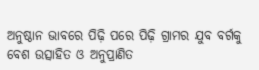ଅନୁଷ୍ଠାନ ଭାବରେ ପିଢ଼ି ପରେ ପିଢ଼ି ଗ୍ରାମର ଯୁବ ବର୍ଗକୁ ବେଶ ଉତ୍ସାହିତ ଓ ଅନୁପ୍ରାଣିତ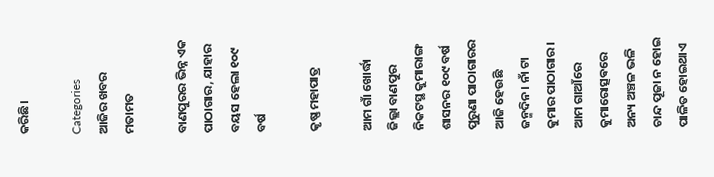କରିଛି।

Categories
ଆଜିର ଖବର ମତାମତ

ବାଣପୁରର ଭିନ୍ନ ଏକ ପାଠାଗାର, ଯାହାର ବୟସ ହେଲା ୧୦୯ ବର୍ଷ

କୃଷ୍ଣ ମହାପାତ୍ର

ଆମ ଗାଁ ଖୋର୍ଦ୍ଧା ଜିଲ୍ଲା ବାଣପୁର ନିକଟସ୍ଥ କୁମାରାଙ୍ଗ ଶାସନର ୧୦୯ ବର୍ଷ ପୁରୁଣା ପାଠାଗାରର ଆଜି ହେଉଛି ଜନ୍ମଦିନ। ନାଁ ଟା କୁମାର ପାଠାଗାର । ଆମ ଗାଆଁରେ କୁମାରୋତ୍ସଵରେ ଅନ୍ୟ ଅଞ୍ଚଳ ଭଳି ଚାନ୍ଦ ପୂଜା ନ ହୋଇ ପାଳିତ ହୋଇଥାଏ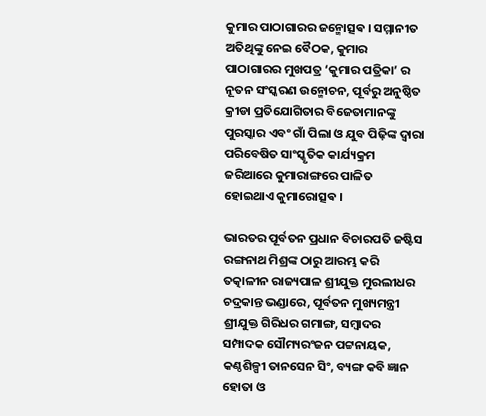କୁମାର ପାଠାଗାରର ଜନ୍ମୋତ୍ସଵ । ସମ୍ମାନୀତ ଅତିଥିଙ୍କୁ ନେଇ ବୈଠକ, କୁମାର ପାଠାଗାରର ମୁଖପତ୍ର ‘କୁମାର ପତ୍ରିକା’ ର ନୂତନ ସଂସ୍କରଣ ଉନ୍ମୋଚନ, ପୂର୍ବରୁ ଅନୁଷ୍ଠିତ କ୍ରୀଡା ପ୍ରତିଯୋଗିତାର ବିଜେତାମାନଙ୍କୁ ପୁରସ୍କାର ଏବଂ ଗାଁ ପିଲା ଓ ଯୁବ ପିଢ଼ିଙ୍କ ଦ୍ୱାରା ପରିବେଷିତ ସାଂସ୍କୃତିକ କାର୍ଯ୍ୟକ୍ରମ ଜରିଆରେ କୁମାରାଙ୍ଗରେ ପାଳିତ ହୋଇଥାଏ କୁମାରୋତ୍ସଵ ।

ଭାରତର ପୂର୍ବତନ ପ୍ରଧାନ ବିଚାରପତି ଜଷ୍ଟିସ ରଙ୍ଗନାଥ ମିଶ୍ରଙ୍କ ଠାରୁ ଆରମ୍ଭ କରି ତତ୍କାଳୀନ ରାଜ୍ୟପାଳ ଶ୍ରୀଯୁକ୍ତ ମୁରଲୀଧର ଚଦ୍ରକାନ୍ତ ଭଣ୍ଡାରେ, ପୂର୍ବତନ ମୁଖ୍ୟମନ୍ତ୍ରୀ ଶ୍ରୀଯୁକ୍ତ ଗିରିଧର ଗମାଙ୍ଗ, ସମ୍ବାଦର ସମ୍ପାଦକ ସୌମ୍ୟରଂଜନ ପଟ୍ଟନାୟକ, କଣ୍ଠଶିଳ୍ପୀ ତାନସେନ ସିଂ, ବ୍ୟଙ୍ଗ କବି ଜ୍ଞାନ ହୋତା ଓ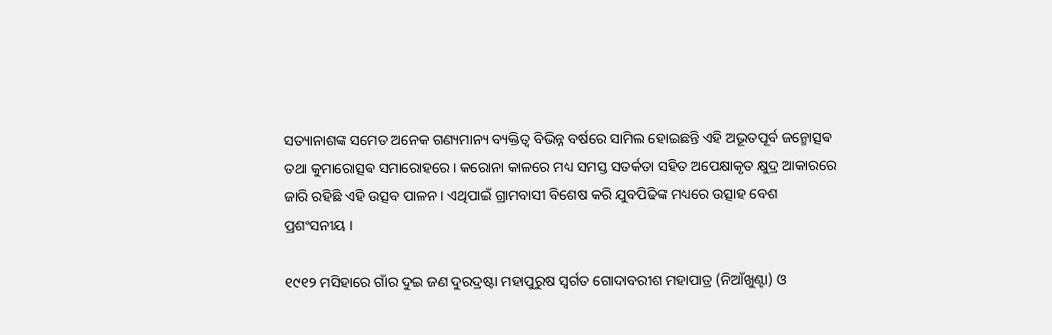ସତ୍ୟାନାଶଙ୍କ ସମେତ ଅନେକ ଗଣ୍ୟମାନ୍ୟ ବ୍ୟକ୍ତିତ୍ୱ ବିଭିନ୍ନ ବର୍ଷରେ ସାମିଲ ହୋଇଛନ୍ତି ଏହି ଅଭୂତପୂର୍ବ ଜନ୍ମୋତ୍ସଵ ତଥା କୁମାରୋତ୍ସଵ ସମାରୋହରେ। କରୋନା କାଳରେ ମଧ୍ୟ ସମସ୍ତ ସତର୍କତା ସହିତ ଅପେକ୍ଷାକୃତ କ୍ଷୁଦ୍ର ଆକାରରେ ଜାରି ରହିଛି ଏହି ଉତ୍ସବ ପାଳନ । ଏଥିପାଇଁ ଗ୍ରାମବାସୀ ବିଶେଷ କରି ଯୁବପିଢିଙ୍କ ମଧ୍ୟରେ ଉତ୍ସାହ ବେଶ ପ୍ରଶଂସନୀୟ ।

୧୯୧୨ ମସିହାରେ ଗାଁର ଦୁଇ ଜଣ ଦୁରଦ୍ରଷ୍ଟା ମହାପୁରୁଷ ସ୍ବର୍ଗତ ଗୋଦାବରୀଶ ମହାପାତ୍ର (ନିଆଁଖୁଣ୍ଟା) ଓ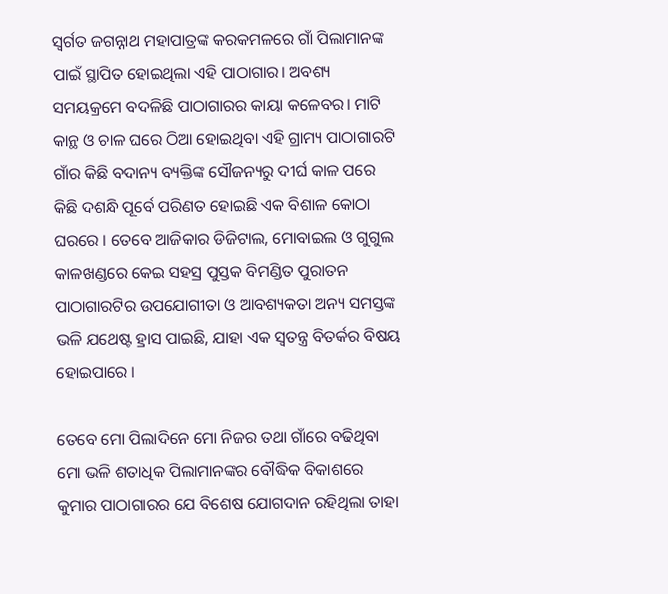ସ୍ବର୍ଗତ ଜଗନ୍ନାଥ ମହାପାତ୍ରଙ୍କ କରକମଳରେ ଗାଁ ପିଲାମାନଙ୍କ ପାଇଁ ସ୍ଥାପିତ ହୋଇଥିଲା ଏହି ପାଠାଗାର। ଅବଶ୍ୟ ସମୟକ୍ରମେ ବଦଳିଛି ପାଠାଗାରର କାୟା କଳେବର। ମାଟି କାନ୍ଥ ଓ ଚାଳ ଘରେ ଠିଆ ହୋଇଥିବା ଏହି ଗ୍ରାମ୍ୟ ପାଠାଗାରଟି ଗାଁର କିଛି ବଦାନ୍ୟ ବ୍ୟକ୍ତିଙ୍କ ସୌଜନ୍ୟରୁ ଦୀର୍ଘ କାଳ ପରେ କିଛି ଦଶନ୍ଧି ପୂର୍ବେ ପରିଣତ ହୋଇଛି ଏକ ବିଶାଳ କୋଠା ଘରରେ । ତେବେ ଆଜିକାର ଡିଜିଟାଲ, ମୋବାଇଲ ଓ ଗୁଗୁଲ କାଳଖଣ୍ଡରେ କେଇ ସହସ୍ର ପୁସ୍ତକ ବିମଣ୍ଡିତ ପୁରାତନ ପାଠାଗାରଟିର ଉପଯୋଗୀତା ଓ ଆବଶ୍ୟକତା ଅନ୍ୟ ସମସ୍ତଙ୍କ ଭଳି ଯଥେଷ୍ଟ ହ୍ରାସ ପାଇଛି, ଯାହା ଏକ ସ୍ୱତନ୍ତ୍ର ବିତର୍କର ବିଷୟ ହୋଇପାରେ ।

ତେବେ ମୋ ପିଲାଦିନେ ମୋ ନିଜର ତଥା ଗାଁରେ ବଢିଥିବା ମୋ ଭଳି ଶତାଧିକ ପିଲାମାନଙ୍କର ବୌଦ୍ଧିକ ବିକାଶରେ କୁମାର ପାଠାଗାରର ଯେ ବିଶେଷ ଯୋଗଦାନ ରହିଥିଲା ତାହା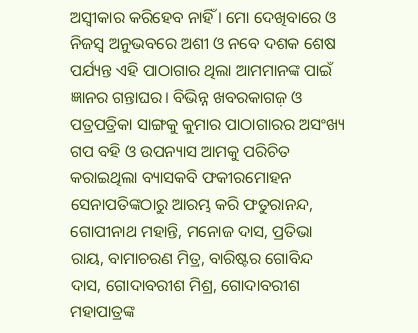ଅସ୍ବୀକାର କରିହେବ ନାହିଁ । ମୋ ଦେଖିବାରେ ଓ ନିଜସ୍ୱ ଅନୁଭବରେ ଅଶୀ ଓ ନବେ ଦଶକ ଶେଷ ପର୍ଯ୍ୟନ୍ତ ଏହି ପାଠାଗାର ଥିଲା ଆମମାନଙ୍କ ପାଇଁ ଜ୍ଞାନର ଗନ୍ତାଘର। ବିଭିନ୍ନ ଖବରକାଗଜ଼ ଓ ପତ୍ରପତ୍ରିକା ସାଙ୍ଗକୁ କୁମାର ପାଠାଗାରର ଅସଂଖ୍ୟ ଗପ ବହି ଓ ଉପନ୍ୟାସ ଆମକୁ ପରିଚିତ କରାଇଥିଲା ବ୍ୟାସକବି ଫକୀରମୋହନ ସେନାପତିଙ୍କଠାରୁ ଆରମ୍ଭ କରି ଫତୁରାନନ୍ଦ, ଗୋପୀନାଥ ମହାନ୍ତି, ମନୋଜ ଦାସ, ପ୍ରତିଭା ରାୟ, ବାମାଚରଣ ମିତ୍ର, ବାରିଷ୍ଟର ଗୋବିନ୍ଦ ଦାସ, ଗୋଦାବରୀଶ ମିଶ୍ର, ଗୋଦାବରୀଶ ମହାପାତ୍ରଙ୍କ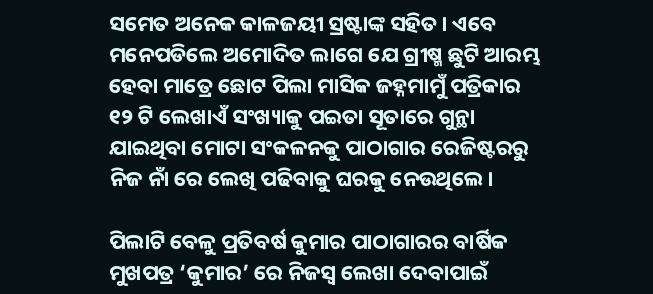ସମେତ ଅନେକ କାଳଜୟୀ ସ୍ରଷ୍ଟାଙ୍କ ସହିତ। ଏବେ ମନେପଡିଲେ ଅମୋଦିତ ଲାଗେ ଯେ ଗ୍ରୀଷ୍ମ ଛୁଟି ଆରମ୍ଭ ହେବା ମାତ୍ରେ ଛୋଟ ପିଲା ମାସିକ ଜହ୍ନମାମୁଁ ପତ୍ରିକାର ୧୨ ଟି ଲେଖାଏଁ ସଂଖ୍ୟାକୁ ପଇତା ସୂତାରେ ଗୁନ୍ଥା ଯାଇଥିବା ମୋଟା ସଂକଳନକୁ ପାଠାଗାର ରେଜିଷ୍ଟରରୁ ନିଜ ନାଁ ରେ ଲେଖି ପଢିବାକୁ ଘରକୁ ନେଉଥିଲେ।

ପିଲାଟି ବେଳୁ ପ୍ରତିବର୍ଷ କୁମାର ପାଠାଗାରର ବାର୍ଷିକ ମୁଖପତ୍ର ‘କୁମାର’ ରେ ନିଜସ୍ୱ ଲେଖା ଦେବାପାଇଁ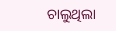ଚାଲୁଥିଲା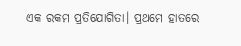ଏକ ରକମ ପ୍ରତିଯୋଗିତା। ପ୍ରଥମେ ହାତରେ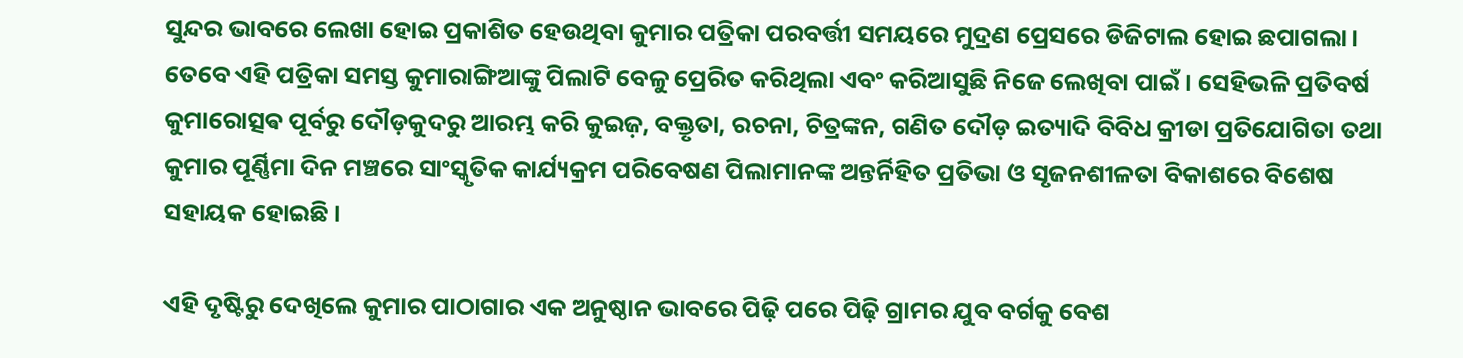ସୁନ୍ଦର ଭାବରେ ଲେଖା ହୋଇ ପ୍ରକାଶିତ ହେଉଥିବା କୁମାର ପତ୍ରିକା ପରବର୍ତ୍ତୀ ସମୟରେ ମୁଦ୍ରଣ ପ୍ରେସରେ ଡିଜିଟାଲ ହୋଇ ଛପାଗଲା। ତେବେ ଏହି ପତ୍ରିକା ସମସ୍ତ କୁମାରାଙ୍ଗିଆଙ୍କୁ ପିଲାଟି ବେଳୁ ପ୍ରେରିତ କରିଥିଲା ଏବଂ କରିଆସୁଛି ନିଜେ ଲେଖିବା ପାଇଁ । ସେହିଭଳି ପ୍ରତିବର୍ଷ କୁମାରୋତ୍ସଵ ପୂର୍ବରୁ ଦୌଡ଼କୁଦରୁ ଆରମ୍ଭ କରି କୁଇଜ଼, ବକ୍ତୃତା, ରଚନା, ଚିତ୍ରଙ୍କନ, ଗଣିତ ଦୌଡ଼ ଇତ୍ୟାଦି ବିବିଧ କ୍ରୀଡା ପ୍ରତିଯୋଗିତା ତଥା କୁମାର ପୂର୍ଣ୍ଣିମା ଦିନ ମଞ୍ଚରେ ସାଂସ୍କୃତିକ କାର୍ଯ୍ୟକ୍ରମ ପରିବେଷଣ ପିଲାମାନଙ୍କ ଅନ୍ତର୍ନିହିତ ପ୍ରତିଭା ଓ ସୃଜନଶୀଳତା ବିକାଶରେ ବିଶେଷ ସହାୟକ ହୋଇଛି ।

ଏହି ଦୃଷ୍ଟିରୁ ଦେଖିଲେ କୁମାର ପାଠାଗାର ଏକ ଅନୁଷ୍ଠାନ ଭାବରେ ପିଢ଼ି ପରେ ପିଢ଼ି ଗ୍ରାମର ଯୁବ ବର୍ଗକୁ ବେଶ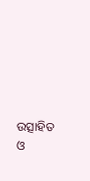ଉତ୍ସାହିତ ଓ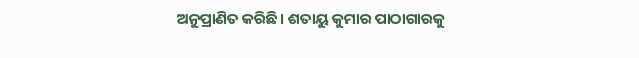ଅନୁପ୍ରାଣିତ କରିଛି। ଶତାୟୁ କୁମାର ପାଠାଗାରକୁ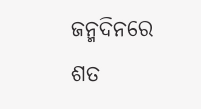ଜନ୍ମଦିନରେ ଶତ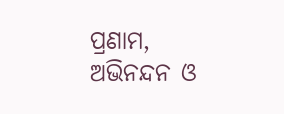ପ୍ରଣାମ, ଅଭିନନ୍ଦନ ଓ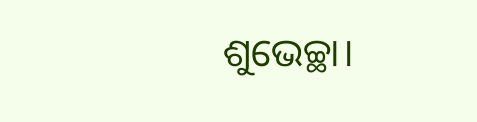ଶୁଭେଚ୍ଛା।